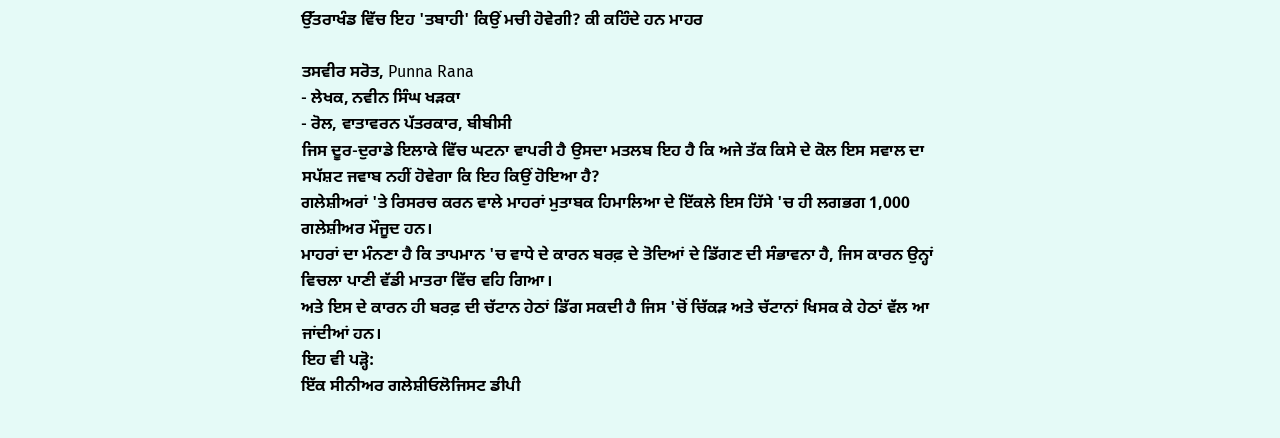ਉੱਤਰਾਖੰਡ ਵਿੱਚ ਇਹ 'ਤਬਾਹੀ' ਕਿਉਂ ਮਚੀ ਹੋਵੇਗੀ? ਕੀ ਕਹਿੰਦੇ ਹਨ ਮਾਹਰ

ਤਸਵੀਰ ਸਰੋਤ, Punna Rana
- ਲੇਖਕ, ਨਵੀਨ ਸਿੰਘ ਖੜਕਾ
- ਰੋਲ, ਵਾਤਾਵਰਨ ਪੱਤਰਕਾਰ, ਬੀਬੀਸੀ
ਜਿਸ ਦੂਰ-ਦੁਰਾਡੇ ਇਲਾਕੇ ਵਿੱਚ ਘਟਨਾ ਵਾਪਰੀ ਹੈ ਉਸਦਾ ਮਤਲਬ ਇਹ ਹੈ ਕਿ ਅਜੇ ਤੱਕ ਕਿਸੇ ਦੇ ਕੋਲ ਇਸ ਸਵਾਲ ਦਾ ਸਪੱਸ਼ਟ ਜਵਾਬ ਨਹੀਂ ਹੋਵੇਗਾ ਕਿ ਇਹ ਕਿਉਂ ਹੋਇਆ ਹੈ?
ਗਲੇਸ਼ੀਅਰਾਂ 'ਤੇ ਰਿਸਰਚ ਕਰਨ ਵਾਲੇ ਮਾਹਰਾਂ ਮੁਤਾਬਕ ਹਿਮਾਲਿਆ ਦੇ ਇੱਕਲੇ ਇਸ ਹਿੱਸੇ 'ਚ ਹੀ ਲਗਭਗ 1,000 ਗਲੇਸ਼ੀਅਰ ਮੌਜੂਦ ਹਨ।
ਮਾਹਰਾਂ ਦਾ ਮੰਨਣਾ ਹੈ ਕਿ ਤਾਪਮਾਨ 'ਚ ਵਾਧੇ ਦੇ ਕਾਰਨ ਬਰਫ਼ ਦੇ ਤੋਦਿਆਂ ਦੇ ਡਿੱਗਣ ਦੀ ਸੰਭਾਵਨਾ ਹੈ, ਜਿਸ ਕਾਰਨ ਉਨ੍ਹਾਂ ਵਿਚਲਾ ਪਾਣੀ ਵੱਡੀ ਮਾਤਰਾ ਵਿੱਚ ਵਹਿ ਗਿਆ।
ਅਤੇ ਇਸ ਦੇ ਕਾਰਨ ਹੀ ਬਰਫ਼ ਦੀ ਚੱਟਾਨ ਹੇਠਾਂ ਡਿੱਗ ਸਕਦੀ ਹੈ ਜਿਸ 'ਚੋਂ ਚਿੱਕੜ ਅਤੇ ਚੱਟਾਨਾਂ ਖਿਸਕ ਕੇ ਹੇਠਾਂ ਵੱਲ ਆ ਜਾਂਦੀਆਂ ਹਨ।
ਇਹ ਵੀ ਪੜ੍ਹੋ:
ਇੱਕ ਸੀਨੀਅਰ ਗਲੇਸ਼ੀਓਲੋਜਿਸਟ ਡੀਪੀ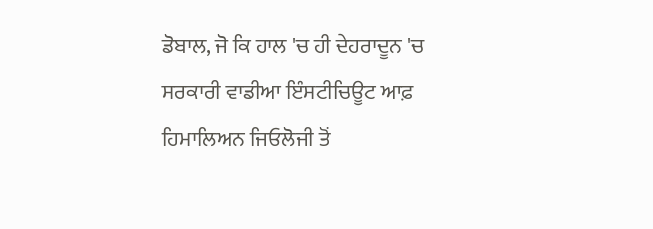ਡੋਬਾਲ, ਜੋ ਕਿ ਹਾਲ 'ਚ ਹੀ ਦੇਹਰਾਦੂਨ 'ਚ ਸਰਕਾਰੀ ਵਾਡੀਆ ਇੰਸਟੀਚਿਊਟ ਆਫ਼ ਹਿਮਾਲਿਅਨ ਜਿਓਲੋਜੀ ਤੋਂ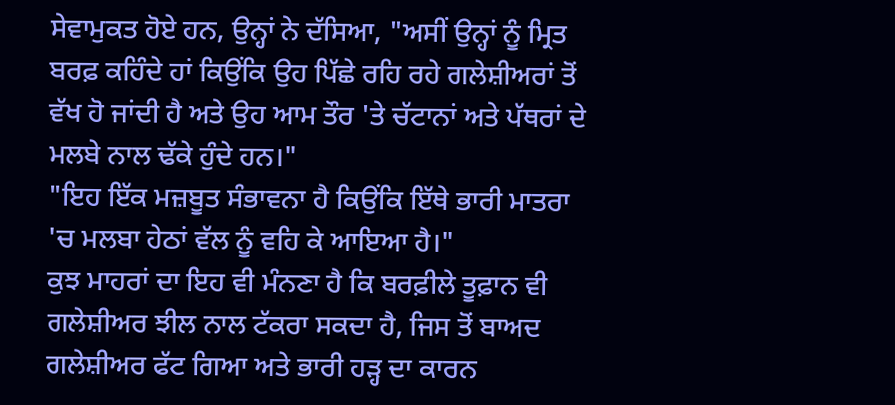ਸੇਵਾਮੁਕਤ ਹੋਏ ਹਨ, ਉਨ੍ਹਾਂ ਨੇ ਦੱਸਿਆ, "ਅਸੀਂ ਉਨ੍ਹਾਂ ਨੂੰ ਮ੍ਰਿਤ ਬਰਫ਼ ਕਹਿੰਦੇ ਹਾਂ ਕਿਉਂਕਿ ਉਹ ਪਿੱਛੇ ਰਹਿ ਰਹੇ ਗਲੇਸ਼ੀਅਰਾਂ ਤੋਂ ਵੱਖ ਹੋ ਜਾਂਦੀ ਹੈ ਅਤੇ ਉਹ ਆਮ ਤੌਰ 'ਤੇ ਚੱਟਾਨਾਂ ਅਤੇ ਪੱਥਰਾਂ ਦੇ ਮਲਬੇ ਨਾਲ ਢੱਕੇ ਹੁੰਦੇ ਹਨ।"
"ਇਹ ਇੱਕ ਮਜ਼ਬੂਤ ਸੰਭਾਵਨਾ ਹੈ ਕਿਉਂਕਿ ਇੱਥੇ ਭਾਰੀ ਮਾਤਰਾ 'ਚ ਮਲਬਾ ਹੇਠਾਂ ਵੱਲ ਨੂੰ ਵਹਿ ਕੇ ਆਇਆ ਹੈ।"
ਕੁਝ ਮਾਹਰਾਂ ਦਾ ਇਹ ਵੀ ਮੰਨਣਾ ਹੈ ਕਿ ਬਰਫ਼ੀਲੇ ਤੂਫ਼ਾਨ ਵੀ ਗਲੇਸ਼ੀਅਰ ਝੀਲ ਨਾਲ ਟੱਕਰਾ ਸਕਦਾ ਹੈ, ਜਿਸ ਤੋਂ ਬਾਅਦ ਗਲੇਸ਼ੀਅਰ ਫੱਟ ਗਿਆ ਅਤੇ ਭਾਰੀ ਹੜ੍ਹ ਦਾ ਕਾਰਨ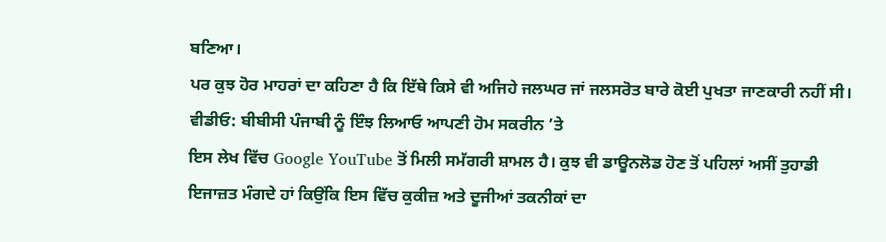ਬਣਿਆ।
ਪਰ ਕੁਝ ਹੋਰ ਮਾਹਰਾਂ ਦਾ ਕਹਿਣਾ ਹੈ ਕਿ ਇੱਥੇ ਕਿਸੇ ਵੀ ਅਜਿਹੇ ਜਲਘਰ ਜਾਂ ਜਲਸਰੋਤ ਬਾਰੇ ਕੋਈ ਪੁਖਤਾ ਜਾਣਕਾਰੀ ਨਹੀਂ ਸੀ।
ਵੀਡੀਓ: ਬੀਬੀਸੀ ਪੰਜਾਬੀ ਨੂੰ ਇੰਝ ਲਿਆਓ ਆਪਣੀ ਹੋਮ ਸਕਰੀਨ ’ਤੇ
ਇਸ ਲੇਖ ਵਿੱਚ Google YouTube ਤੋਂ ਮਿਲੀ ਸਮੱਗਰੀ ਸ਼ਾਮਲ ਹੈ। ਕੁਝ ਵੀ ਡਾਊਨਲੋਡ ਹੋਣ ਤੋਂ ਪਹਿਲਾਂ ਅਸੀਂ ਤੁਹਾਡੀ ਇਜਾਜ਼ਤ ਮੰਗਦੇ ਹਾਂ ਕਿਉਂਕਿ ਇਸ ਵਿੱਚ ਕੁਕੀਜ਼ ਅਤੇ ਦੂਜੀਆਂ ਤਕਨੀਕਾਂ ਦਾ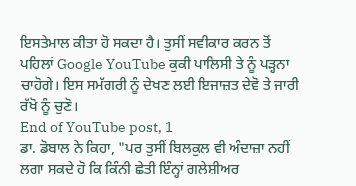ਇਸਤੇਮਾਲ ਕੀਤਾ ਹੋ ਸਕਦਾ ਹੈ। ਤੁਸੀਂ ਸਵੀਕਾਰ ਕਰਨ ਤੋਂ ਪਹਿਲਾਂ Google YouTube ਕੁਕੀ ਪਾਲਿਸੀ ਤੇ ਨੂੰ ਪੜ੍ਹਨਾ ਚਾਹੋਗੇ। ਇਸ ਸਮੱਗਰੀ ਨੂੰ ਦੇਖਣ ਲਈ ਇਜਾਜ਼ਤ ਦੇਵੋ ਤੇ ਜਾਰੀ ਰੱਖੋ ਨੂੰ ਚੁਣੋ।
End of YouTube post, 1
ਡਾ. ਡੋਬਾਲ ਨੇ ਕਿਹਾ, "ਪਰ ਤੁਸੀਂ ਬਿਲਕੁਲ ਵੀ ਅੰਦਾਜ਼ਾ ਨਹੀਂ ਲਗਾ ਸਕਦੇ ਹੋ ਕਿ ਕਿੰਨੀ ਛੇਤੀ ਇੰਨ੍ਹਾਂ ਗਲੇਸ਼ੀਅਰ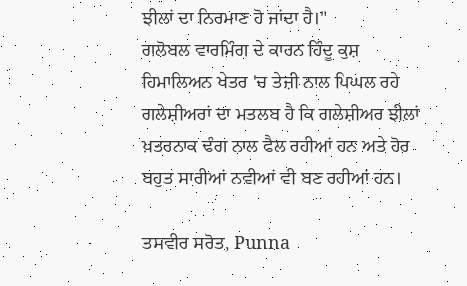ਝੀਲਾਂ ਦਾ ਨਿਰਮਾਣ ਹੋ ਜਾਂਦਾ ਹੈ।"
ਗਲੋਬਲ ਵਾਰਮਿੰਗ ਦੇ ਕਾਰਨ ਹਿੰਦੂ ਕੁਸ਼ ਹਿਮਾਲਿਅਨ ਖੇਤਰ 'ਚ ਤੇਜ਼ੀ ਨਾਲ ਪਿਘਲ ਰਹੇ ਗਲੇਸ਼ੀਅਰਾਂ ਦਾ ਮਤਲਬ ਹੈ ਕਿ ਗਲੇਸ਼ੀਅਰ ਝੀਲਾਂ ਖ਼ਤਰਨਾਕ ਢੰਗ ਨਾਲ ਫੈਲ ਰਹੀਆਂ ਹਨ ਅਤੇ ਹੋਰ ਬਹੁਤ ਸਾਰੀਆਂ ਨਵੀਆਂ ਵੀ ਬਣ ਰਹੀਆਂ ਹਨ।

ਤਸਵੀਰ ਸਰੋਤ, Punna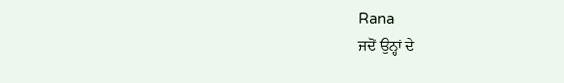Rana
ਜਦੋਂ ਉਨ੍ਹਾਂ ਦੇ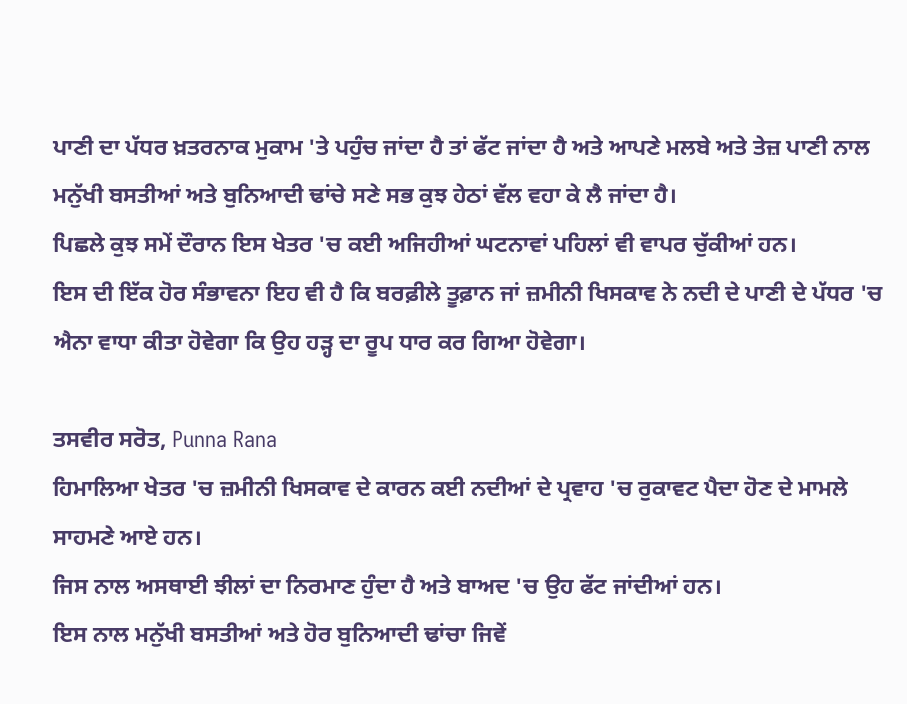ਪਾਣੀ ਦਾ ਪੱਧਰ ਖ਼ਤਰਨਾਕ ਮੁਕਾਮ 'ਤੇ ਪਹੁੰਚ ਜਾਂਦਾ ਹੈ ਤਾਂ ਫੱਟ ਜਾਂਦਾ ਹੈ ਅਤੇ ਆਪਣੇ ਮਲਬੇ ਅਤੇ ਤੇਜ਼ ਪਾਣੀ ਨਾਲ ਮਨੁੱਖੀ ਬਸਤੀਆਂ ਅਤੇ ਬੁਨਿਆਦੀ ਢਾਂਚੇ ਸਣੇ ਸਭ ਕੁਝ ਹੇਠਾਂ ਵੱਲ ਵਹਾ ਕੇ ਲੈ ਜਾਂਦਾ ਹੈ।
ਪਿਛਲੇ ਕੁਝ ਸਮੇਂ ਦੌਰਾਨ ਇਸ ਖੇਤਰ 'ਚ ਕਈ ਅਜਿਹੀਆਂ ਘਟਨਾਵਾਂ ਪਹਿਲਾਂ ਵੀ ਵਾਪਰ ਚੁੱਕੀਆਂ ਹਨ।
ਇਸ ਦੀ ਇੱਕ ਹੋਰ ਸੰਭਾਵਨਾ ਇਹ ਵੀ ਹੈ ਕਿ ਬਰਫ਼ੀਲੇ ਤੂਫ਼ਾਨ ਜਾਂ ਜ਼ਮੀਨੀ ਖਿਸਕਾਵ ਨੇ ਨਦੀ ਦੇ ਪਾਣੀ ਦੇ ਪੱਧਰ 'ਚ ਐਨਾ ਵਾਧਾ ਕੀਤਾ ਹੋਵੇਗਾ ਕਿ ਉਹ ਹੜ੍ਹ ਦਾ ਰੂਪ ਧਾਰ ਕਰ ਗਿਆ ਹੋਵੇਗਾ।

ਤਸਵੀਰ ਸਰੋਤ, Punna Rana
ਹਿਮਾਲਿਆ ਖੇਤਰ 'ਚ ਜ਼ਮੀਨੀ ਖਿਸਕਾਵ ਦੇ ਕਾਰਨ ਕਈ ਨਦੀਆਂ ਦੇ ਪ੍ਰਵਾਹ 'ਚ ਰੁਕਾਵਟ ਪੈਦਾ ਹੋਣ ਦੇ ਮਾਮਲੇ ਸਾਹਮਣੇ ਆਏ ਹਨ।
ਜਿਸ ਨਾਲ ਅਸਥਾਈ ਝੀਲਾਂ ਦਾ ਨਿਰਮਾਣ ਹੁੰਦਾ ਹੈ ਅਤੇ ਬਾਅਦ 'ਚ ਉਹ ਫੱਟ ਜਾਂਦੀਆਂ ਹਨ।
ਇਸ ਨਾਲ ਮਨੁੱਖੀ ਬਸਤੀਆਂ ਅਤੇ ਹੋਰ ਬੁਨਿਆਦੀ ਢਾਂਚਾ ਜਿਵੇਂ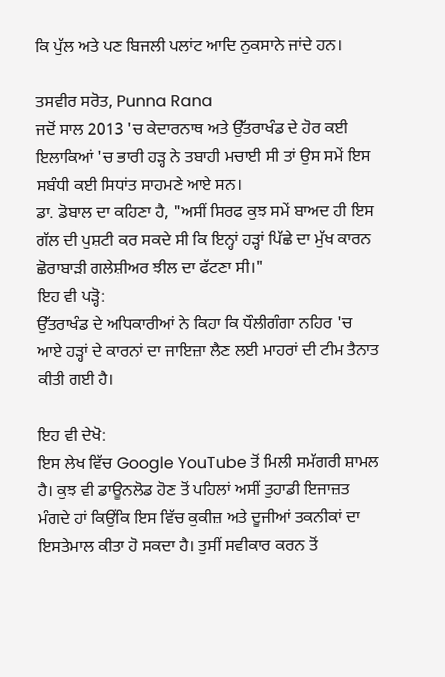ਕਿ ਪੁੱਲ ਅਤੇ ਪਣ ਬਿਜਲੀ ਪਲਾਂਟ ਆਦਿ ਨੁਕਸਾਨੇ ਜਾਂਦੇ ਹਨ।

ਤਸਵੀਰ ਸਰੋਤ, Punna Rana
ਜਦੋਂ ਸਾਲ 2013 'ਚ ਕੇਦਾਰਨਾਥ ਅਤੇ ਉੱਤਰਾਖੰਡ ਦੇ ਹੋਰ ਕਈ ਇਲਾਕਿਆਂ 'ਚ ਭਾਰੀ ਹੜ੍ਹ ਨੇ ਤਬਾਹੀ ਮਚਾਈ ਸੀ ਤਾਂ ਉਸ ਸਮੇਂ ਇਸ ਸਬੰਧੀ ਕਈ ਸਿਧਾਂਤ ਸਾਹਮਣੇ ਆਏ ਸਨ।
ਡਾ. ਡੋਬਾਲ ਦਾ ਕਹਿਣਾ ਹੈ, "ਅਸੀਂ ਸਿਰਫ ਕੁਝ ਸਮੇਂ ਬਾਅਦ ਹੀ ਇਸ ਗੱਲ ਦੀ ਪੁਸ਼ਟੀ ਕਰ ਸਕਦੇ ਸੀ ਕਿ ਇਨ੍ਹਾਂ ਹੜ੍ਹਾਂ ਪਿੱਛੇ ਦਾ ਮੁੱਖ ਕਾਰਨ ਛੋਰਾਬਾੜੀ ਗਲੇਸ਼ੀਅਰ ਝੀਲ ਦਾ ਫੱਟਣਾ ਸੀ।"
ਇਹ ਵੀ ਪੜ੍ਹੋ:
ਉੱਤਰਾਖੰਡ ਦੇ ਅਧਿਕਾਰੀਆਂ ਨੇ ਕਿਹਾ ਕਿ ਧੌਲੀਗੰਗਾ ਨਹਿਰ 'ਚ ਆਏ ਹੜ੍ਹਾਂ ਦੇ ਕਾਰਨਾਂ ਦਾ ਜਾਇਜ਼ਾ ਲੈਣ ਲਈ ਮਾਹਰਾਂ ਦੀ ਟੀਮ ਤੈਨਾਤ ਕੀਤੀ ਗਈ ਹੈ।

ਇਹ ਵੀ ਦੇਖੋ:
ਇਸ ਲੇਖ ਵਿੱਚ Google YouTube ਤੋਂ ਮਿਲੀ ਸਮੱਗਰੀ ਸ਼ਾਮਲ ਹੈ। ਕੁਝ ਵੀ ਡਾਊਨਲੋਡ ਹੋਣ ਤੋਂ ਪਹਿਲਾਂ ਅਸੀਂ ਤੁਹਾਡੀ ਇਜਾਜ਼ਤ ਮੰਗਦੇ ਹਾਂ ਕਿਉਂਕਿ ਇਸ ਵਿੱਚ ਕੁਕੀਜ਼ ਅਤੇ ਦੂਜੀਆਂ ਤਕਨੀਕਾਂ ਦਾ ਇਸਤੇਮਾਲ ਕੀਤਾ ਹੋ ਸਕਦਾ ਹੈ। ਤੁਸੀਂ ਸਵੀਕਾਰ ਕਰਨ ਤੋਂ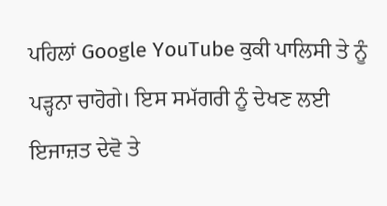ਪਹਿਲਾਂ Google YouTube ਕੁਕੀ ਪਾਲਿਸੀ ਤੇ ਨੂੰ ਪੜ੍ਹਨਾ ਚਾਹੋਗੇ। ਇਸ ਸਮੱਗਰੀ ਨੂੰ ਦੇਖਣ ਲਈ ਇਜਾਜ਼ਤ ਦੇਵੋ ਤੇ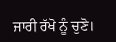ਜਾਰੀ ਰੱਖੋ ਨੂੰ ਚੁਣੋ।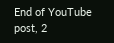End of YouTube post, 2